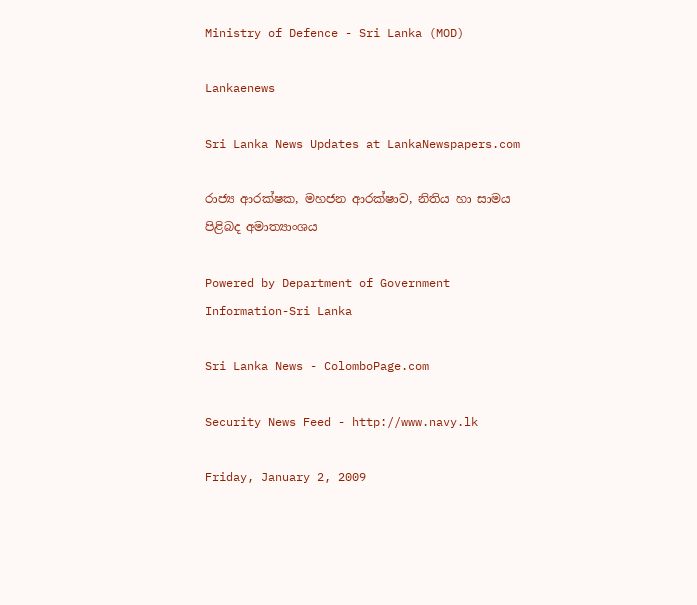Ministry of Defence - Sri Lanka (MOD)

Lankaenews

Sri Lanka News Updates at LankaNewspapers.com

රාජ්‍ය ආරක්ෂක, මහජන ආරක්ෂාව, නිතිය හා සාමය පිළිබද අමාත්‍යාංශය

Powered by Department of Government Information-Sri Lanka

Sri Lanka News - ColomboPage.com

Security News Feed - http://www.navy.lk

Friday, January 2, 2009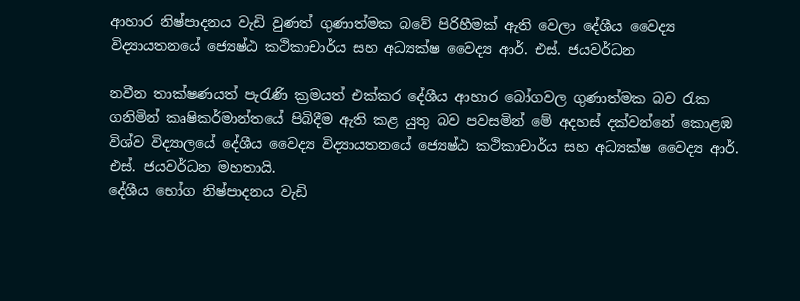ආහාර නිෂ්පාදනය වැඩි වුණත් ගුණාත්මක බවේ පිරිහීමක් ඇති වෙලා දේශීය වෛද්‍ය විද්‍යායතනයේ ජ්‍යෙෂ්ඨ කථිකාචාර්ය සහ අධ්‍යක්ෂ වෛද්‍ය ආර්. එස්. ජයවර්ධන

නවීන තාක්ෂණයත් පැරැණි ක්‍රමයත් එක්කර දේශීය ආහාර බෝගවල ගුණාත්මක බව රැක ගනිමින් කෘෂිකර්මාන්තයේ පිබිදීම ඇති කළ යුතු බව පවසමින් මේ අදහස් දක්වන්නේ කොළඹ විශ්ව විද්‍යාලයේ දේශීය වෛද්‍ය විද්‍යායතනයේ ජ්‍යෙෂ්ඨ කථිකාචාර්ය සහ අධ්‍යක්ෂ වෛද්‍ය ආර්. එස්. ජයවර්ධන මහතායි.
දේශීය භෝග නිෂ්පාදනය වැඩි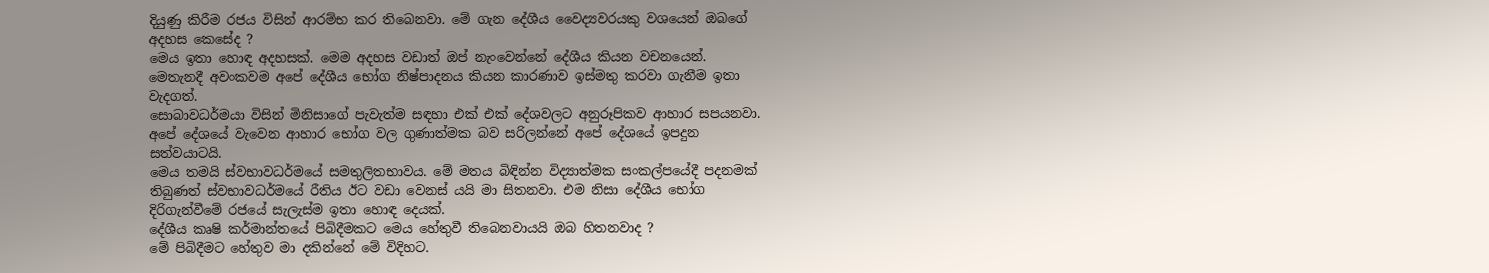දියුණු කිරීම රජය විසින් ආරම්භ කර තිබෙනවා. මේ ගැන දේශීය වෛද්‍යවරයකු වශයෙන් ඔබගේ අදහස කෙසේද ?
මෙය ඉතා හොඳ අදහසක්. මෙම අදහස වඩාත් ඔප් නැංවෙන්නේ දේශීය කියන වචනයෙන්. මෙතැනදී අවංකවම අපේ දේශීය භෝග නිෂ්පාදනය කියන කාරණාව ඉස්මතු කරවා ගැනීම ඉතා වැදගත්.
සොබාවධර්මයා විසින් මිනිසාගේ පැවැත්ම සඳහා එක් එක් දේශවලට අනුරූපිකව ආහාර සපයනවා. අපේ දේශයේ වැවෙන ආහාර භෝග වල ගුණාත්මක බව සරිලන්නේ අපේ දේශයේ ඉපදුන සත්වයාටයි.
මෙය තමයි ස්වභාවධර්මයේ සමතුලිතභාවය. මේ මතය බිඳින්න විද්‍යාත්මක සංකල්පයේදී පදනමක් තිබුණත් ස්වභාවධර්මයේ රීතිය ඊට වඩා වෙනස් යයි මා සිතනවා. එම නිසා දේශීය භෝග දිරිගැන්වීමේ රජයේ සැලැස්ම ඉතා හොඳ දෙයක්.
දේශීය කෘෂි කර්මාන්තයේ පිබිදීමකට මෙය හේතුවී තිබෙනවායයි ඔබ හිතනවාද ?
මේ පිබිදීමට හේතුව මා දකින්නේ මේ විදිහට.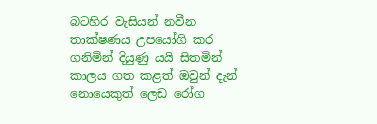බටහිර වැසියන් නවීන තාක්ෂණය උපයෝගි කර ගනිමින් දියුණු යයි සිතමින් කාලය ගත කළත් ඔවුන් දැන් නොයෙකුත් ලෙඩ රෝග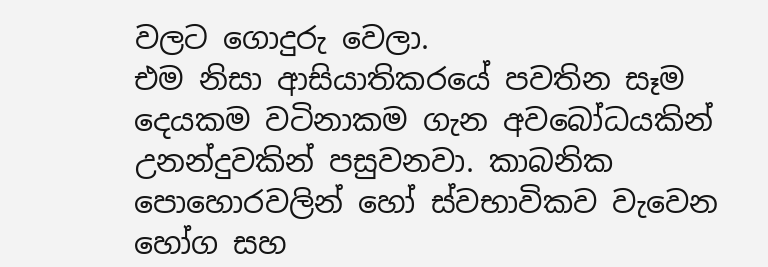වලට ගොදුරු වෙලා.
එම නිසා ආසියාතිකරයේ පවතින සෑම දෙයකම වටිනාකම ගැන අවබෝධයකින් උනන්දුවකින් පසුවනවා. කාබනික පොහොරවලින් හෝ ස්වභාවිකව වැවෙන හෝග සහ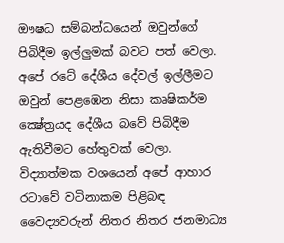ඖෂධ සම්බන්ධයෙන් ඔවුන්ගේ පිබිදීම ඉල්ලුමක් බවට පත් වෙලා. අපේ රටේ දේශීය දේවල් ඉල්ලීමට ඔවුන් පෙළඹෙන නිසා කෘෂිකර්ම ක්‍ෂේත්‍රයද දේශීය බවේ පිබිදීම ඇතිවීමට හේතුවක් වෙලා.
විද්‍යාත්මක වශයෙන් අපේ ආහාර රටාවේ වටිනාකම පිළිබඳ වෛද්‍යවරුන් නිතර නිතර ජනමාධ්‍ය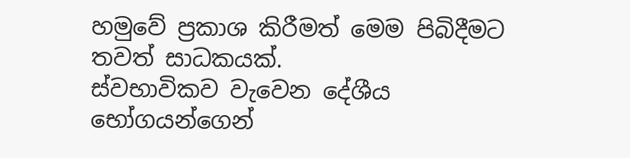හමුවේ ප්‍රකාශ කිරීමත් මෙම පිබිදීමට තවත් සාධකයක්.
ස්වභාවිකව වැවෙන දේශීය භෝගයන්ගෙන්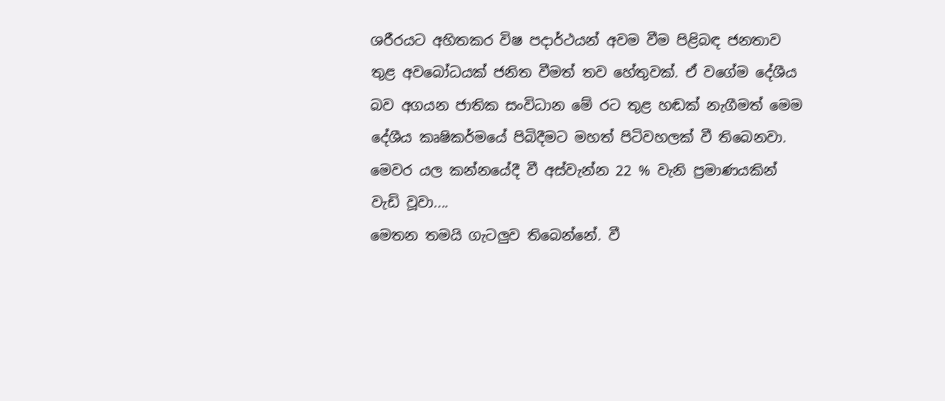ශරීරයට අහිතකර විෂ පදාර්ථයන් අවම වීම පිළිබඳ ජනතාව තුළ අවබෝධයක් ජනිත වීමත් තව හේතුවක්. ඒ වගේම දේශීය බව අගයන ජාතික සංවිධාන මේ රට තුළ හඬක් නැගීමත් මෙම දේශීය කෘෂිකර්මයේ පිබිදීමට මහත් පිටිවහලක් වී තිබෙනවා.
මෙවර යල කන්නයේදී වී අස්වැන්න 22 % වැනි ප්‍රමාණයකින් වැඩි වූවා....
මෙතන තමයි ගැටලුව තිබෙන්නේ. වී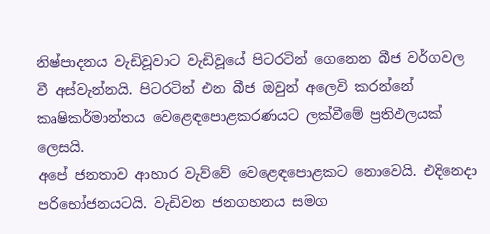නිෂ්පාදනය වැඩිවූවාට වැඩිවූයේ පිටරටින් ගෙනෙන බීජ වර්ගවල වී අස්වැන්නයි. පිටරටින් එන බීජ ඔවුන් අලෙවි කරන්නේ කෘෂිකර්මාන්තය වෙළෙඳපොළකරණයට ලක්වීමේ ප්‍රතිඵලයක් ලෙසයි.
අපේ ජනතාව ආහාර වැව්වේ වෙළෙඳපොළකට නොවෙයි. එදිනෙදා පරිභෝජනයටයි. වැඩිවන ජනගහනය සමග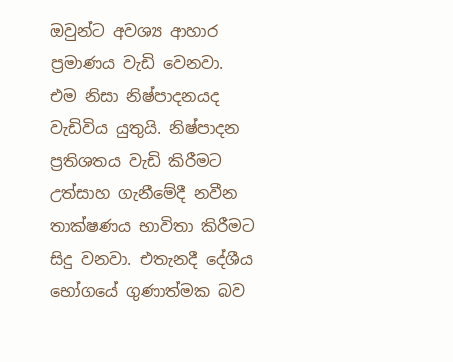ඔවුන්ට අවශ්‍ය ආහාර ප්‍රමාණය වැඩි වෙනවා.
එම නිසා නිෂ්පාදනයද වැඩිවිය යුතුයි. නිෂ්පාදන ප්‍රතිශතය වැඩි කිරීමට උත්සාහ ගැනීමේදී නවීන තාක්ෂණය භාවිතා කිරීමට සිදු වනවා. එතැනදී දේශීය භෝගයේ ගුණාත්මක බව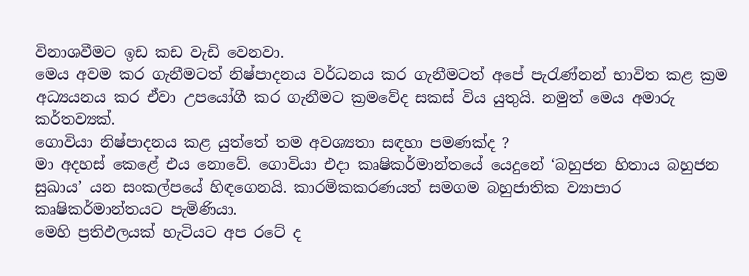විනාශවීමට ඉඩ කඩ වැඩි වෙනවා.
මෙය අවම කර ගැනීමටත් නිෂ්පාදනය වර්ධනය කර ගැනීමටත් අපේ පැරැණ්නන් භාවිත කළ ක්‍රම අධ්‍යයනය කර ඒවා උපයෝගී කර ගැනීමට ක්‍රමවේද සකස් විය යුතුයි. නමුත් මෙය අමාරු කර්තව්‍යක්.
ගොවියා නිෂ්පාදනය කළ යුත්තේ තම අවශ්‍යතා සඳහා පමණක්ද ?
මා අදහස් කෙළේ එය නොවේ. ගොවියා එදා කෘෂිකර්මාන්තයේ යෙදුනේ ‘බහුජන හිතාය බහුජන සුඛාය’ යන සංකල්පයේ හිඳගෙනයි. කාරමිකකරණයත් සමගම බහුජාතික ව්‍යාපාර කෘෂිකර්මාන්තයට පැමිණියා.
මෙහි ප්‍රතිඵලයක් හැටියට අප රටේ ද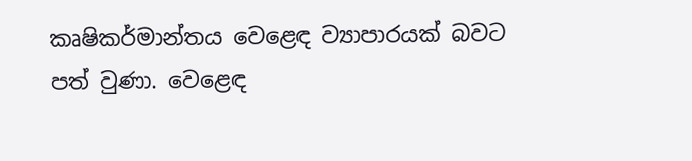කෘෂිකර්මාන්තය වෙළෙඳ ව්‍යාපාරයක් බවට පත් වුණා. වෙළෙඳ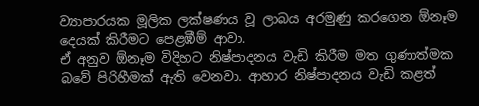ව්‍යාපාරයක මූලික ලක්ෂණය වූ ලාබය අරමුණු කරගෙන ඕනෑම දෙයක් කිරීමට පෙළඹීම් ආවා.
ඒ අනුව ඕනෑම විදිහට නිෂ්පාදනය වැඩි කිරීම මත ගුණාත්මක බවේ පිරිහීමක් ඇති වෙනවා. ආහාර නිෂ්පාදනය වැඩි කළත්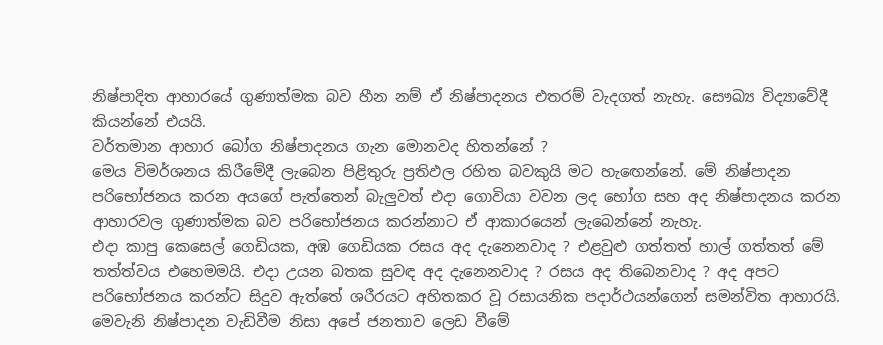නිෂ්පාදිත ආහාරයේ ගුණාත්මක බව හීන නම් ඒ නිෂ්පාදනය එතරම් වැදගත් නැහැ. සෞඛ්‍ය විද්‍යාවේදී කියන්නේ එයයි.
වර්තමාන ආහාර බෝග නිෂ්පාදනය ගැන මොනවද හිතන්නේ ?
මෙය විමර්ශනය කිරීමේදී ලැබෙන පිළිතුරු ප්‍රතිඵල රහිත බවකුයි මට හැඟෙන්නේ. මේ නිෂ්පාදන පරිභෝජනය කරන අයගේ පැත්තෙන් බැලුවත් එදා ගොවියා වවන ලද භෝග සහ අද නිෂ්පාදනය කරන ආහාරවල ගුණාත්මක බව පරිභෝජනය කරන්නාට ඒ ආකාරයෙන් ලැබෙන්නේ නැහැ.
එදා කාපු කෙසෙල් ගෙඩියක, අඹ ගෙඩියක රසය අද දැනෙනවාද ? එළවුළු ගත්තත් හාල් ගත්තත් මේ තත්ත්වය එහෙමමයි. එදා උයන බතක සුවඳ අද දැනෙනවාද ? රසය අද තිබෙනවාද ? අද අපට පරිභෝජනය කරන්ට සිදුව ඇත්තේ ශරීරයට අහිතකර වූ රසායනික පදාර්ථයන්ගෙන් සමන්විත ආහාරයි. මෙවැනි නිෂ්පාදන වැඩිවීම නිසා අපේ ජනතාව ලෙඩ වීමේ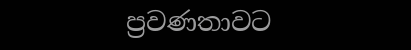ප්‍රවණතාවට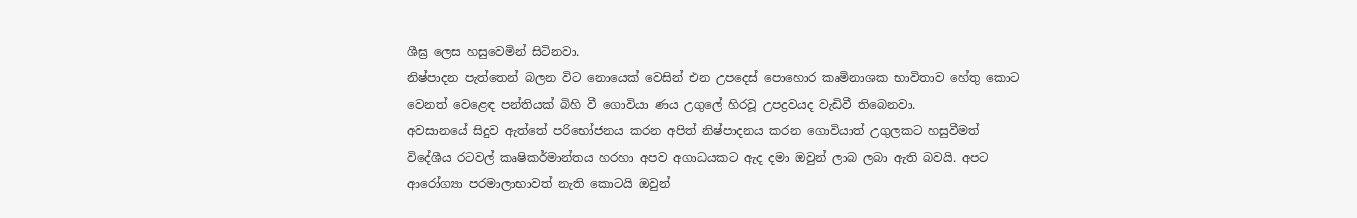ශීඝ්‍ර ලෙස හසුවෙමින් සිටිනවා.
නිෂ්පාදන පැත්තෙන් බලන විට නොයෙක් වෙසින් එන උපදෙස් පොහොර කෘමිනාශක භාවිතාව හේතු කොට වෙනත් වෙළෙඳ පන්තියක් බිහි වී ගොවියා ණය උගුලේ හිරවූ උපද්‍රවයද වැඩිවී තිබෙනවා.
අවසානයේ සිදුව ඇත්තේ පරිභෝජනය කරන අපිත් නිෂ්පාදනය කරන ගොවියාත් උගුලකට හසුවීමත් විදේශීය රටවල් කෘෂිකර්මාන්තය හරහා අපව අගාධයකට ඇද දමා ඔවුන් ලාබ ලබා ඇති බවයි. අපට ආරෝග්‍යා පරමාලාභාවත් නැති කොටයි ඔවුන්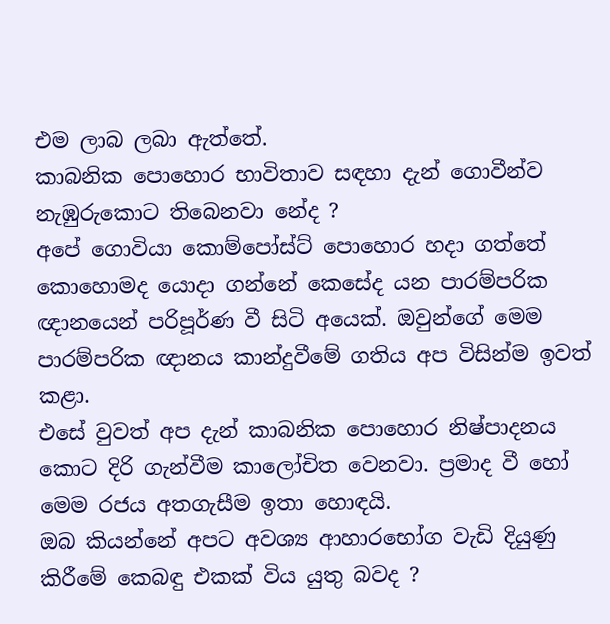එම ලාබ ලබා ඇත්තේ.
කාබනික පොහොර භාවිතාව සඳහා දැන් ගොවීන්ව නැඹුරුකොට තිබෙනවා නේද ?
අපේ ගොවියා කොම්පෝස්ට් පොහොර හදා ගත්තේ කොහොමද යොදා ගන්නේ කෙසේද යන පාරම්පරික ඥානයෙන් පරිපූර්ණ වී සිටි අයෙක්. ඔවුන්ගේ මෙම පාරම්පරික ඥානය කාන්දුවීමේ ගතිය අප විසින්ම ඉවත් කළා.
එසේ වුවත් අප දැන් කාබනික පොහොර නිෂ්පාදනය කොට දිරි ගැන්වීම කාලෝචිත වෙනවා. ප්‍රමාද වී හෝ මෙම රජය අතගැසීම ඉතා හොඳයි.
ඔබ කියන්නේ අපට අවශ්‍ය ආහාරභෝග වැඩි දියුණු කිරීමේ කෙබඳු එකක් විය යුතු බවද ?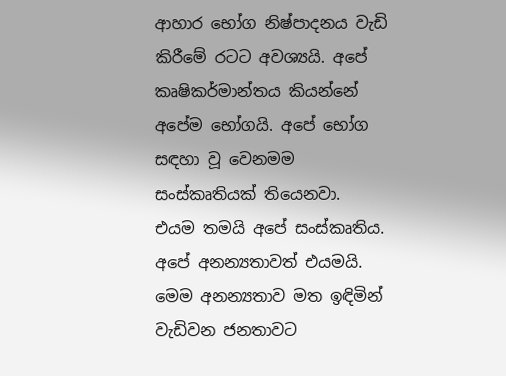ආහාර භෝග නිෂ්පාදනය වැඩි කිරීමේ රටට අවශ්‍යයි. අපේ කෘෂිකර්මාන්තය කියන්නේ අපේම භෝගයි. අපේ භෝග සඳහා වූ වෙනමම සංස්කෘතියක් තියෙනවා.
එයම තමයි අපේ සංස්කෘතිය. අපේ අනන්‍යතාවත් එයමයි. මෙම අනන්‍යතාව මත ඉඳිමින් වැඩිවන ජනතාවට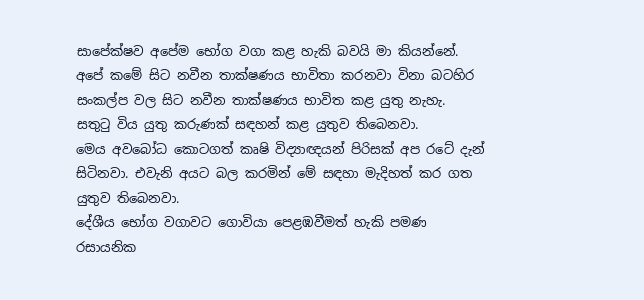සාපේක්ෂව අපේම භෝග වගා කළ හැකි බවයි මා කියන්නේ.
අපේ කමේ සිට නවීන තාක්ෂණය භාවිතා කරනවා විනා බටහිර සංකල්ප වල සිට නවීන තාක්ෂණය භාවිත කළ යුතු නැහැ. සතුටු විය යුතු කරුණක් සඳහන් කළ යුතුව තිබෙනවා.
මෙය අවබෝධ කොටගත් කෘෂි විද්‍යාඥයන් පිරිසක් අප රටේ දැන් සිටිනවා. එවැනි අයට බල කරමින් මේ සඳහා මැදිහත් කර ගත යුතුව තිබෙනවා.
දේශීය භෝග වගාවට ගොවියා පෙළඹවීමත් හැකි පමණ රසායනික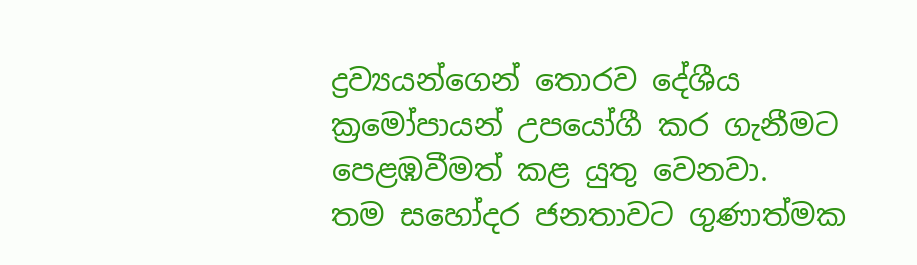ද්‍රව්‍යයන්ගෙන් තොරව දේශීය ක්‍රමෝපායන් උපයෝගී කර ගැනීමට පෙළඹවීමත් කළ යුතු වෙනවා.
තම සහෝදර ජනතාවට ගුණාත්මක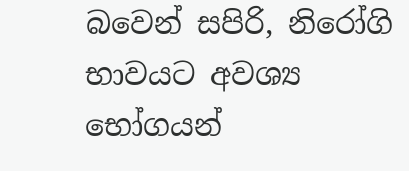බවෙන් සපිරි, නිරෝගි භාවයට අවශ්‍ය භෝගයන්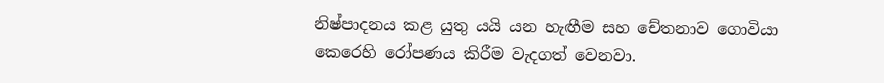නිෂ්පාදනය කළ යුතු යයි යන හැඟීම සහ චේතනාව ගොවියා කෙරෙහි රෝපණය කිරීම වැදගත් වෙනවා.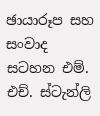ඡායාරූප සහ සංවාද සටහන එම්. එච්. ස්ටැන්ලි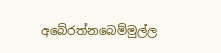අබේරත්නබෙම්මුල්ල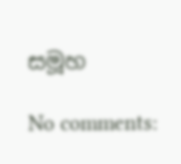සමූහ

No comments: